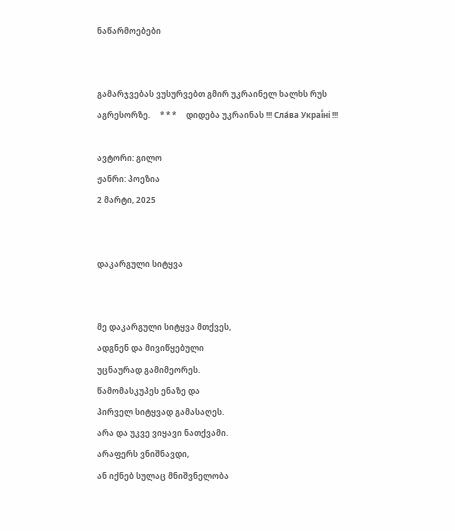ნაწარმოებები


გამარჯვებას ვუსურვებთ გმირ უკრაინელ ხალხს რუს აგრესორზე.     * * *     დიდება უკრაინას !!! Сла́ва Украї́ні !!!

ავტორი: გილო
ჟანრი: პოეზია
2 მარტი, 2025


დაკარგული სიტყვა


მე დაკარგული სიტყვა მთქვეს,
ადგნენ და მივიწყებული
უცნაურად გამიმეორეს.
წამომასკუპეს ენაზე და
პირველ სიტყვად გამასაღეს.
არა და უკვე ვიყავი ნათქვამი.
არაფერს ვნიშნავდი,
ან იქნებ სულაც მნიშვნელობა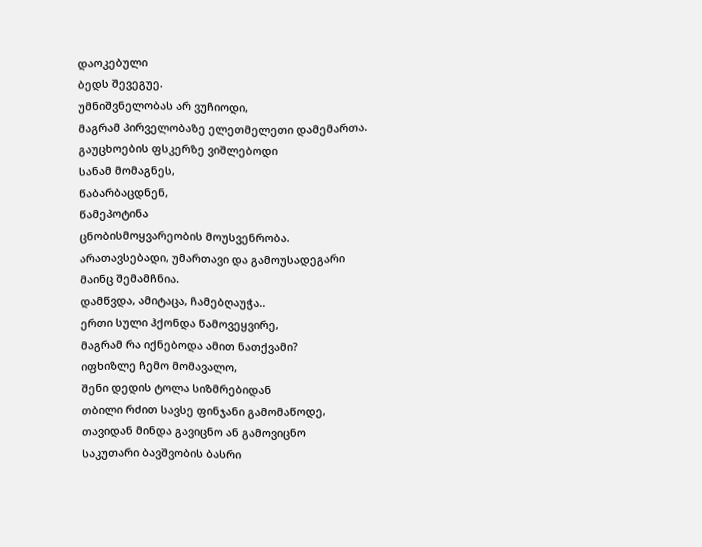დაოკებული
ბედს შევეგუე.
უმნიშვნელობას არ ვუჩიოდი,
მაგრამ პირველობაზე ელეთმელეთი დამემართა.
გაუცხოების ფსკერზე ვიშლებოდი
სანამ მომაგნეს,
წაბარბაცდნენ,
წამეპოტინა
ცნობისმოყვარეობის მოუსვენრობა.
არათავსებადი, უმართავი და გამოუსადეგარი
მაინც შემამჩნია.
დამწვდა, ამიტაცა, ჩამებღაუჭა..
ერთი სული ჰქონდა წამოვეყვირე,
მაგრამ რა იქნებოდა ამით ნათქვამი?
იფხიზლე ჩემო მომავალო,
შენი დედის ტოლა სიზმრებიდან
თბილი რძით სავსე ფინჯანი გამომაწოდე,
თავიდან მინდა გავიცნო ან გამოვიცნო
საკუთარი ბავშვობის ბასრი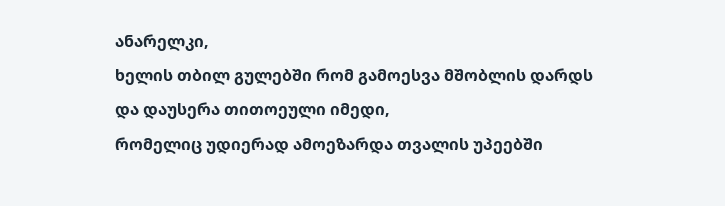ანარელკი,
ხელის თბილ გულებში რომ გამოესვა მშობლის დარდს
და დაუსერა თითოეული იმედი,
რომელიც უდიერად ამოეზარდა თვალის უპეებში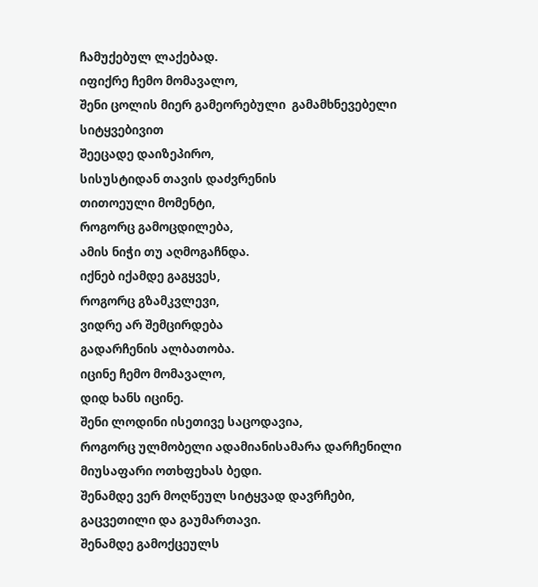ჩამუქებულ ლაქებად.
იფიქრე ჩემო მომავალო,
შენი ცოლის მიერ გამეორებული  გამამხნევებელი სიტყვებივით
შეეცადე დაიზეპირო,
სისუსტიდან თავის დაძვრენის
თითოეული მომენტი,
როგორც გამოცდილება,
ამის ნიჭი თუ აღმოგაჩნდა.
იქნებ იქამდე გაგყვეს,
როგორც გზამკვლევი,
ვიდრე არ შემცირდება
გადარჩენის ალბათობა.
იცინე ჩემო მომავალო,
დიდ ხანს იცინე.
შენი ლოდინი ისეთივე საცოდავია,
როგორც ულმობელი ადამიანისამარა დარჩენილი
მიუსაფარი ოთხფეხას ბედი.
შენამდე ვერ მოღწეულ სიტყვად დავრჩები,
გაცვეთილი და გაუმართავი.
შენამდე გამოქცეულს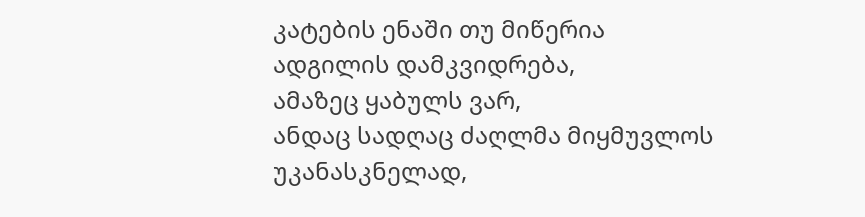კატების ენაში თუ მიწერია
ადგილის დამკვიდრება,
ამაზეც ყაბულს ვარ,
ანდაც სადღაც ძაღლმა მიყმუვლოს
უკანასკნელად,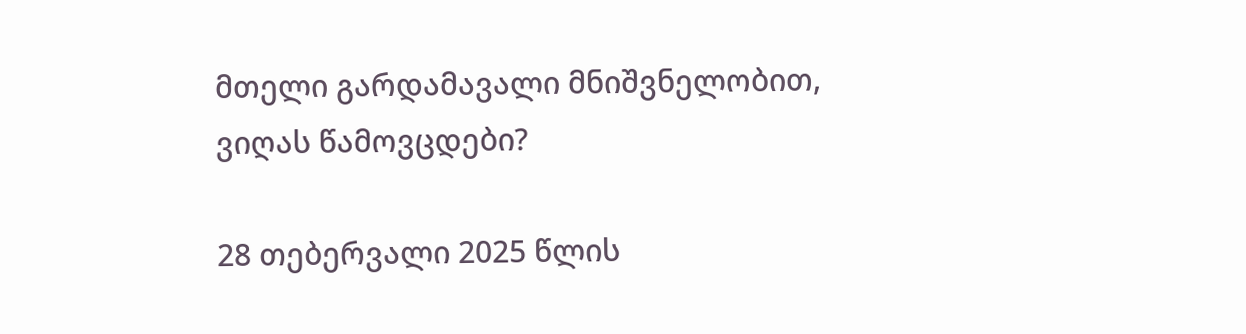მთელი გარდამავალი მნიშვნელობით,
ვიღას წამოვცდები?

28 თებერვალი 2025 წლის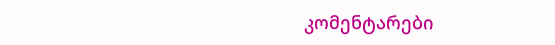კომენტარები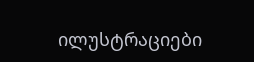ილუსტრაციები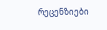რეცენზიები